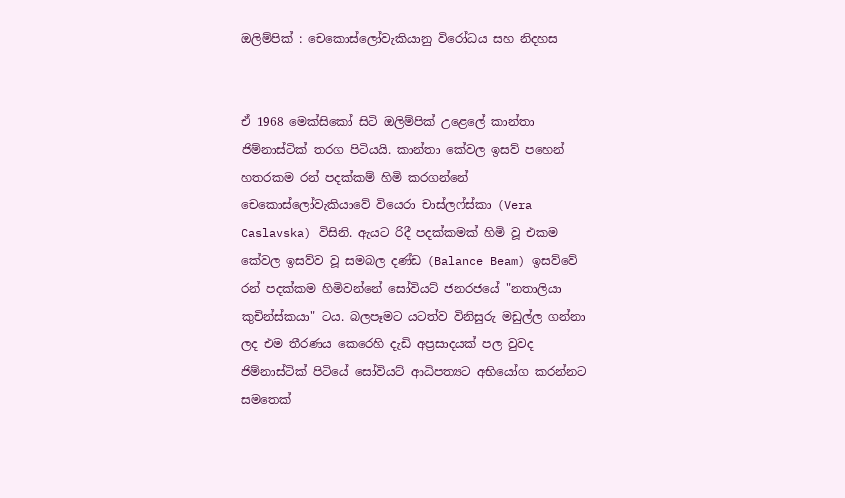ඔලිම්පික් : චෙකොස්ලෝවැකියානු විරෝධය සහ නිදහස


ඒ 1968 මෙක්සිකෝ සිටි ඔලිම්පික් උළෙලේ කාන්තා ජිම්නාස්ටික් තරග පිටියයි. කාන්තා කේවල ඉසව් පහෙන් හතරකම රන් පදක්කම් හිමි කරගන්නේ චෙකොස්ලෝවැකියාවේ වියෙරා චාස්ලෆ්ස්කා (Vera Caslavska) විසිනි. ඇයට රිදී පදක්කමක් හිමි වූ එකම කේවල ඉසව්ව වූ සමබල දණ්ඩ (Balance Beam) ඉසව්වේ රන් පදක්කම හිමිවන්නේ සෝවියට් ජනරජයේ "නතාලියා කුචින්ස්කයා" ටය. බලපෑමට යටත්ව විනිසුරු මඩුල්ල ගන්නා ලද එම තීරණය කෙරෙහි දැඩි අප්‍රසාදයක් පල වුවද ජිම්නාස්ටික් පිටියේ සෝවියට් ආධිපත්‍යට අභියෝග කරන්නට සමතෙක්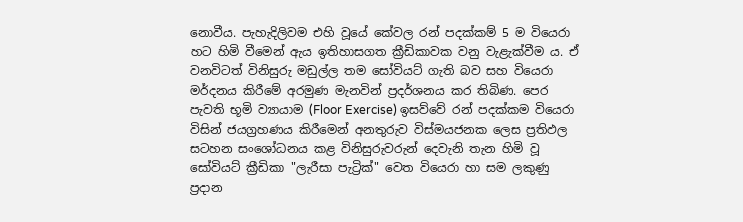නොවීය. පැහැදිලිවම එහි වූයේ කේවල රන් පදක්කම් 5 ම වියෙරා හට හිමි වීමෙන් ඇය ඉතිහාසගත ක්‍රීඩිකාවක වනු වැළැක්වීම ය. ඒ වනවිටත් විනිසුරු මඩුල්ල තම සෝවියට් ගැති බව සහ වියෙරා මර්දනය කිරීමේ අරමුණ මැනවින් ප්‍රදර්ශනය කර තිබිණ. පෙර පැවති භූමි ව්‍යායාම (Floor Exercise) ඉසව්වේ රන් පදක්කම වියෙරා විසින් ජයග්‍රහණය කිරීමෙන් අනතුරුව විස්මයජනක ලෙස ප්‍රතිඵල සටහන සංශෝධනය කළ විනිසුරුවරුන් දෙවැනි තැන හිමි වූ සෝවියට් ක්‍රීඩිකා "ලැරීසා පැට්‍රික්" වෙත වියෙරා හා සම ලකුණු ප්‍රදාන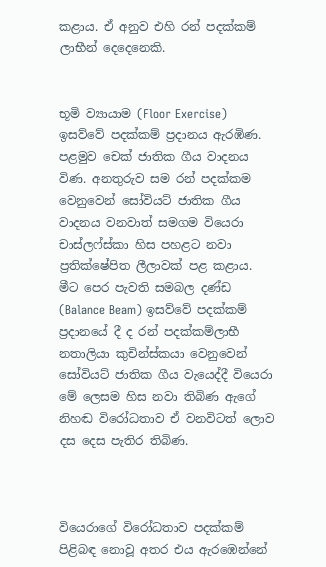කළාය. ඒ අනුව එහි රන් පදක්කම් ලාභීන් දෙදෙනෙකි.


භූමි ව්‍යායාම (Floor Exercise) ඉසව්වේ පදක්කම් ප්‍රදානය ඇරඹිණ. පළමුව චෙක් ජාතික ගීය වාදනය විණ. අනතුරුව සම රන් පදක්කම වෙනුවෙන් සෝවියට් ජාතික ගීය වාදනය වනවාත් සමගම වියෙරා චාස්ලෆ්ස්කා හිස පහළට නවා ප්‍රතික්ෂේපිත ලීලාවක් පළ කළාය. මීට පෙර පැවති සමබල දණ්ඩ (Balance Beam) ඉසව්වේ පදක්කම් ප්‍රදානයේ දී ද රන් පදක්කම්ලාභී නතාලියා කුචින්ස්කයා වෙනුවෙන් සෝවියට් ජාතික ගීය වැයෙද්දී වියෙරා මේ ලෙසම හිස නවා තිබිණ ඇගේ නිහඬ විරෝධතාව ඒ වනවිටත් ලොව දස දෙස පැතිර තිබිණ.



වියෙරාගේ විරෝධතාව පදක්කම් පිළිබඳ නොවූ අතර එය ඇරඹෙන්නේ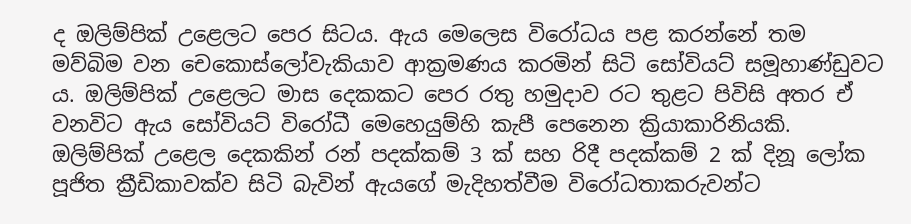ද ඔලිම්පික් උළෙලට පෙර සිටය. ඇය මෙලෙස විරෝධය පළ කරන්නේ තම මව්බිම වන චෙකොස්ලෝවැකියාව ආක්‍රමණය කරමින් සිටි සෝවියට් සමූහාණ්ඩුවට ය. ඔලිම්පික් උළෙලට මාස දෙකකට පෙර රතු හමුදාව රට තුළට පිවිසි අතර ඒ වනවිට ඇය සෝවියට් විරෝධී මෙහෙයුම්හි කැපී පෙනෙන ක්‍රියාකාරිනියකි. ඔලිම්පික් උළෙල දෙකකින් රන් පදක්කම් 3 ක් සහ රිදී පදක්කම් 2 ක් දිනූ ලෝක පූජිත ක්‍රීඩිකාවක්ව සිටි බැවින් ඇයගේ මැදිහත්වීම විරෝධතාකරුවන්ට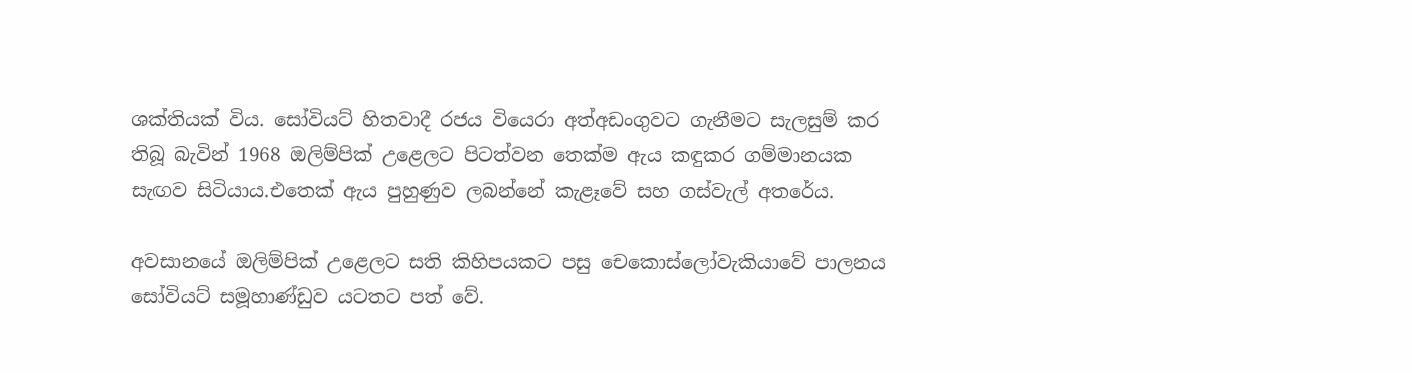ශක්තියක් විය. සෝවියට් හිතවාදී රජය වියෙරා අත්අඩංගුවට ගැනීමට සැලසුම් කර තිබූ බැවින් 1968 ඔලිම්පික් උළෙලට පිටත්වන තෙක්ම ඇය කඳුකර ගම්මානයක සැඟව සිටියාය.එතෙක් ඇය පුහුණුව ලබන්නේ කැළෑවේ සහ ගස්වැල් අතරේය.

අවසානයේ ඔලිම්පික් උළෙලට සති කිහිපයකට පසු චෙකොස්ලෝවැකියාවේ පාලනය සෝවියට් සමූහාණ්ඩුව යටතට පත් වේ.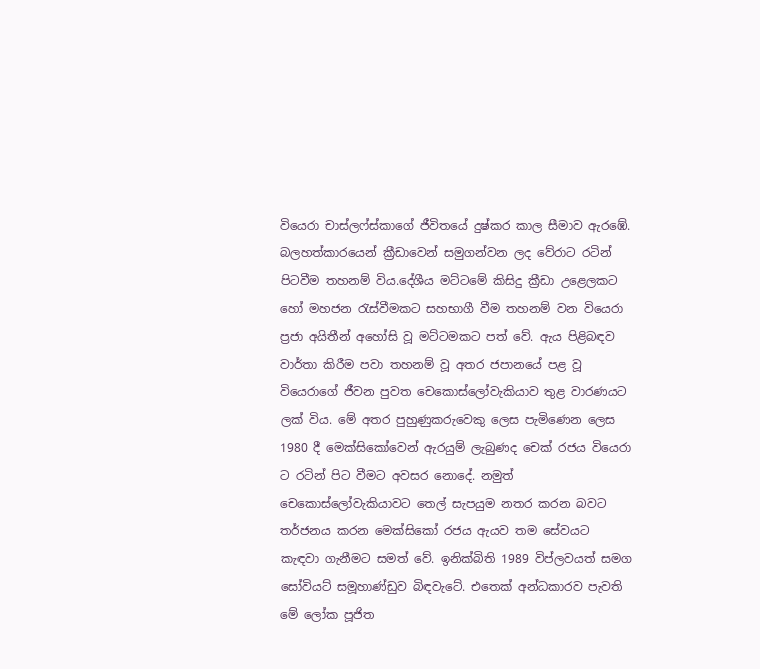වියෙරා චාස්ලෆ්ස්කාගේ ජීවිතයේ දුෂ්කර කාල සීමාව ඇරඹේ. බලහත්කාරයෙන් ක්‍රීඩාවෙන් සමුගන්වන ලද වේරාට රටින් පිටවීම තහනම් විය.දේශීය මට්ටමේ කිසිදු ක්‍රීඩා උළෙලකට හෝ මහජන රැස්වීමකට සහභාගී වීම තහනම් වන වියෙරා ප්‍රජා අයිතීන් අහෝසි වූ මට්ටමකට පත් වේ. ඇය පිළිබඳව වාර්තා කිරීම පවා තහනම් වූ අතර ජපානයේ පළ වූ වියෙරාගේ ජීවන පුවත චෙකොස්ලෝවැකියාව තුළ වාරණයට ලක් විය. මේ අතර පුහුණුකරුවෙකු ලෙස පැමිණෙන ලෙස 1980 දී මෙක්සිකෝවෙන් ඇරයුම් ලැබුණද චෙක් රජය වියෙරා ට රටින් පිට වීමට අවසර නොදේ. නමුත් චෙකොස්ලෝවැකියාවට තෙල් සැපයුම නතර කරන බවට තර්ජනය කරන මෙක්සිකෝ රජය ඇයව තම සේවයට කැඳවා ගැනීමට සමත් වේ. ඉනික්බිති 1989 විප්ලවයත් සමග සෝවියට් සමූහාණ්ඩුව බිඳවැටේ. එතෙක් අන්ධකාරව පැවති මේ ලෝක පූජිත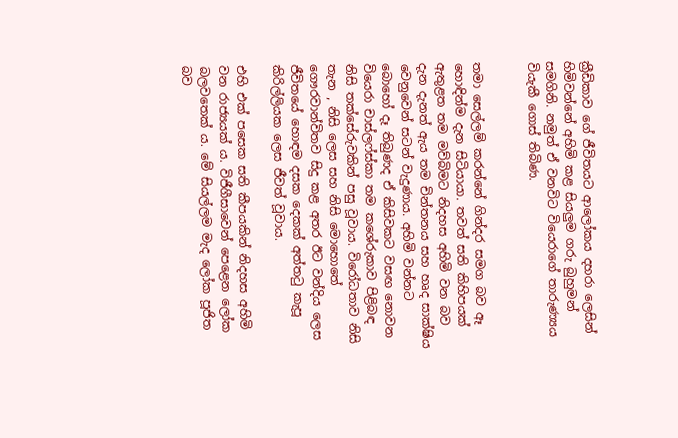ක්‍රීඩිකාව ගේ ජීවිතයට ආලෝකය දහරා ලෙසින් හිමිවන්නේ අහිමි කළ සියලුම ගරු බුහුමන් සමගිනි. නමුත් ඒ වනවිට වියෙරාගේ තාරුණ්‍යය වියැකී ගොස් තිබිණ.


තමා සෙල්ලම් කරන්නේ ගින්දර සමග බව ඈ හොඳින්ම දැන සිටියායා. තවත් සති කිහිපයක් ඇතුළත තම මව්බිමට නිදහස අහිමි වන බව දැන දැනත් ඇය තම චින්තනය සහ හෘද සාක්ෂිය වෙනුවෙන් සටන් වැදුණාය. අහිමි වන්නට බොහෝ දෑ තිබුණද ඒ කිසිවකට වසඟ නොවන වියෙරා චාස්ලෆ්ස්කා තම කශේරුකාව පිළිබඳ නිසි තක්සේරුවකින් පසු වූවාය. විරෝධතාව නිසි තැන , නිසි ලෙස සහ නිසි මොහොතේ ගෞරවාන්විතව සිදු කළ අතර ඊට වන්දිය ලෙස ජීවිතයේ හොඳම දසක දෙකක් අත්තටු කැපූ කිරිල්ලියක ලෙස ජීවත් වූවාය.

එහි එක් පසෙක සති කීපයකින් නිදහස අහිමි වන රාජ්‍යයක් ය. විජීගීසාවෙන් පෙළෙන ලෝක බලවතෙක් ය. මේ සියල්ලම මැද ලෝක පූජිත බව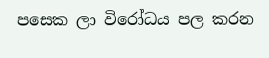පසෙක ලා විරෝධය පල කරන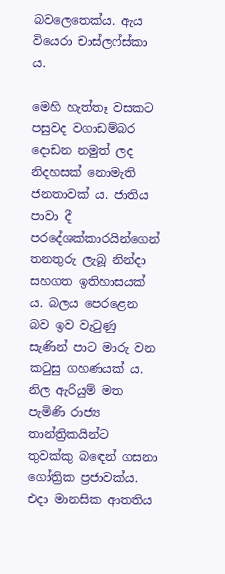බවලෙතෙක්ය. ඇය වියෙරා චාස්ලෆ්ස්කා ය.

මෙහි හැත්තෑ වසකට පසුවද වගාඩම්බර දොඩන නමුත් ලද නිදහසක් නොමැති ජනතාවක් ය. ජාතිය පාවා දී පරදේශක්කාරයින්ගෙන් තනතුරු ලැබූ නින්දා සහගත ඉතිහාසයක් ය. බලය පෙරළෙන බව ඉව වැටුණු සැණින් පාට මාරු වන කටුසු ගහණයක් ය. නිල ඇරියුම් මත පැමිණි රාජ්‍ය තාන්ත්‍රිකයින්ට තුවක්කු බඳෙන් ගසනා ගෝත්‍රික ප්‍රජාවක්ය. එදා මානසික ආතතිය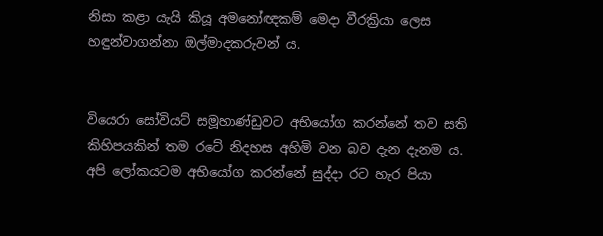නිසා කළා යැයි කියූ අමනෝඥකම් මෙදා වීරක්‍රියා ලෙස හඳුන්වාගන්නා ඔල්මාදකරුවන් ය.


වියෙරා සෝවියට් සමූහාණ්ඩුවට අභියෝග කරන්නේ තව සති කිහිපයකින් තම රටේ නිදහස අහිමි වන බව දැන දැනම ය. අපි ලෝකයටම අභියෝග කරන්නේ සුද්දා රට හැර පියා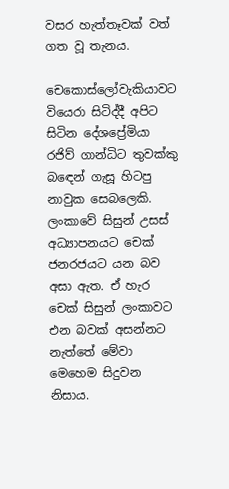වසර හැත්තෑවක් වත් ගත වූ තැනය.

චෙකොස්ලෝවැකියාවට වියෙරා සිටිද්දී අපිට සිටින දේශප්‍රේමියා රජිව් ගාන්ධිට තුවක්කු බඳෙන් ගැසූ හිටපු නාවුක සෙබලෙකි. ලංකාවේ සිසුන් උසස් අධ්‍යාපනයට චෙක් ජනරජයට යන බව අසා ඇත. ඒ හැර චෙක් සිසුන් ලංකාවට එන බවක් අසන්නට නැත්තේ මේවා මෙහෙම සිදුවන නිසාය.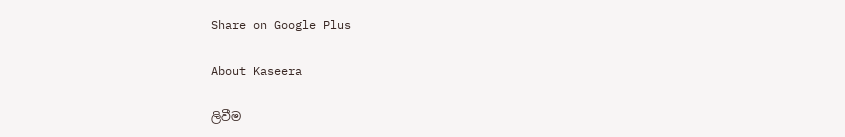Share on Google Plus

About Kaseera

ලිවීම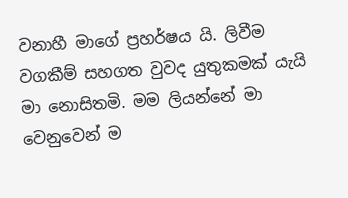වනාහී මාගේ ප්‍රහර්ෂය යි. ලිවීම වගකීම් සහගත වුවද යුතුකමක් යැයි මා නොසිතමි. මම ලියන්නේ මා වෙනුවෙන් ම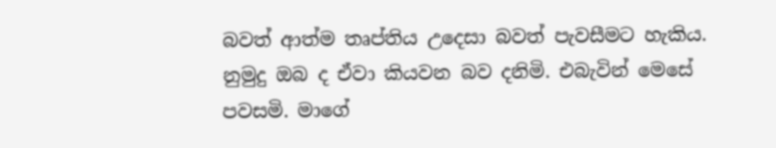බවත් ආත්ම තෘප්තිය උදෙසා බවත් පැවසීමට හැකිය. නුමුදු ඔබ ද ඒවා කියවන බව දනිමි. එබැවින් මෙසේ පවසමි. මාගේ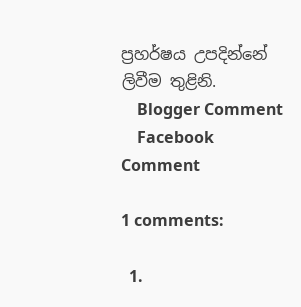ප්‍රහර්ෂය උපදින්නේ ලිවීම තුළිනි.
    Blogger Comment
    Facebook Comment

1 comments:

  1.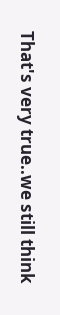That's very true..we still think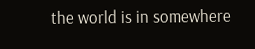the world is in somewhere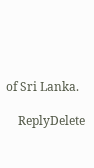of Sri Lanka.

    ReplyDelete